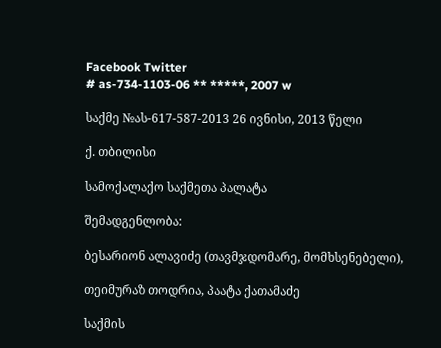Facebook Twitter
# as-734-1103-06 ** *****, 2007 w

საქმე №ას-617-587-2013 26 ივნისი, 2013 წელი

ქ. თბილისი

სამოქალაქო საქმეთა პალატა

შემადგენლობა:

ბესარიონ ალავიძე (თავმჯდომარე, მომხსენებელი),

თეიმურაზ თოდრია, პაატა ქათამაძე

საქმის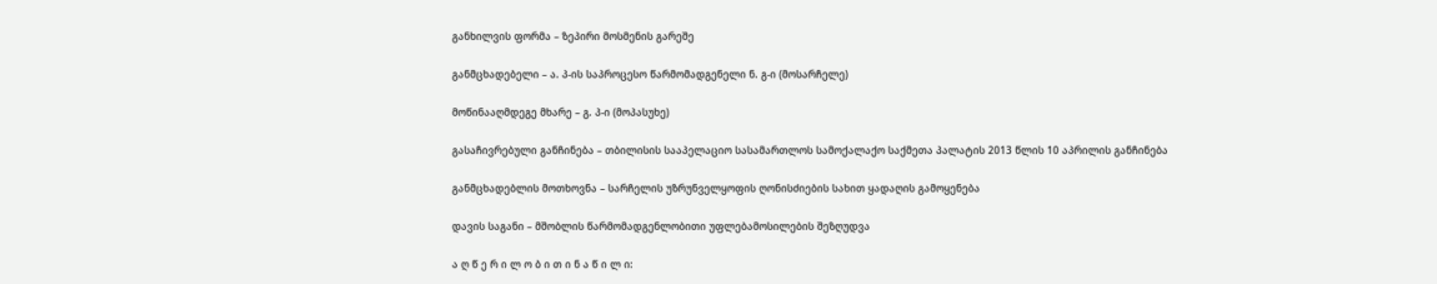განხილვის ფორმა – ზეპირი მოსმენის გარეშე

განმცხადებელი – ა. პ-ის საპროცესო წარმომადგენელი ნ. გ-ი (მოსარჩელე)

მოწინააღმდეგე მხარე – გ. პ-ი (მოპასუხე)

გასაჩივრებული განჩინება – თბილისის სააპელაციო სასამართლოს სამოქალაქო საქმეთა პალატის 2013 წლის 10 აპრილის განჩინება

განმცხადებლის მოთხოვნა – სარჩელის უზრუნველყოფის ღონისძიების სახით ყადაღის გამოყენება

დავის საგანი – მშობლის წარმომადგენლობითი უფლებამოსილების შეზღუდვა

ა ღ წ ე რ ი ლ ო ბ ი თ ი ნ ა წ ი ლ ი: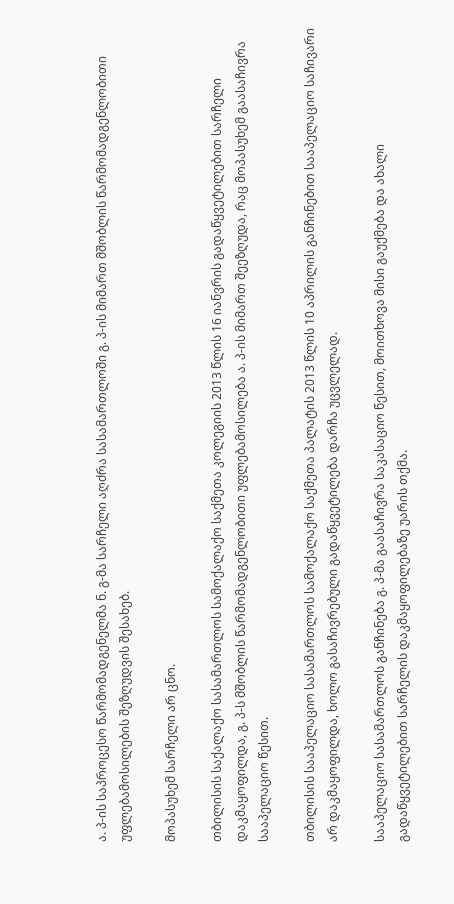ა. პ-ის საპროცესო წარმომადგენელმა ნ. გ-მა სარჩელი აღძრა სასამართლოში გ. პ-ის მიმართ მშობლის წარმომადგენლობითი უფლებამოსილების შეზღუდვის შესახებ.

მოპასუხემ სარჩელი არ ცნო.

თბილისის საქალაქო სასამართლოს სამოქალაქო საქმეთა კოლეგიის 2013 წლის 16 იანვრის გადაწყვეტილებით სარჩელი დაკმაყოფილდა, გ. პ-ს მშობლის წარმომადგენლობითი უფლებამოსილება ა. პ-ის მიმართ შეეზღუდა, რაც მოპასუხემ გაასაჩივრა სააპელაციო წესით.

თბილისის სააპელაციო სასამართლოს სამოქალაქო საქმეთა პალატის 2013 წლის 10 აპრილის განჩინებით სააპელაციო საჩივარი არ დაკმაყოფილდა, ხოლო გასაჩივრებული გადაწყვეტილება დარჩა უცვლელად.

სააპელაციო სასამართლოს განჩინება გ. პ-მა გაასაჩივრა საკასაციო წესით, მოითხოვა მისი გაუქმება და ახალი გადაწყვეტილებით სარჩელის დაკმაყოფილებაზე უარის თქმა.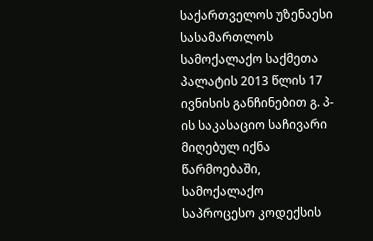საქართველოს უზენაესი სასამართლოს სამოქალაქო საქმეთა პალატის 2013 წლის 17 ივნისის განჩინებით გ. პ-ის საკასაციო საჩივარი მიღებულ იქნა წარმოებაში, სამოქალაქო საპროცესო კოდექსის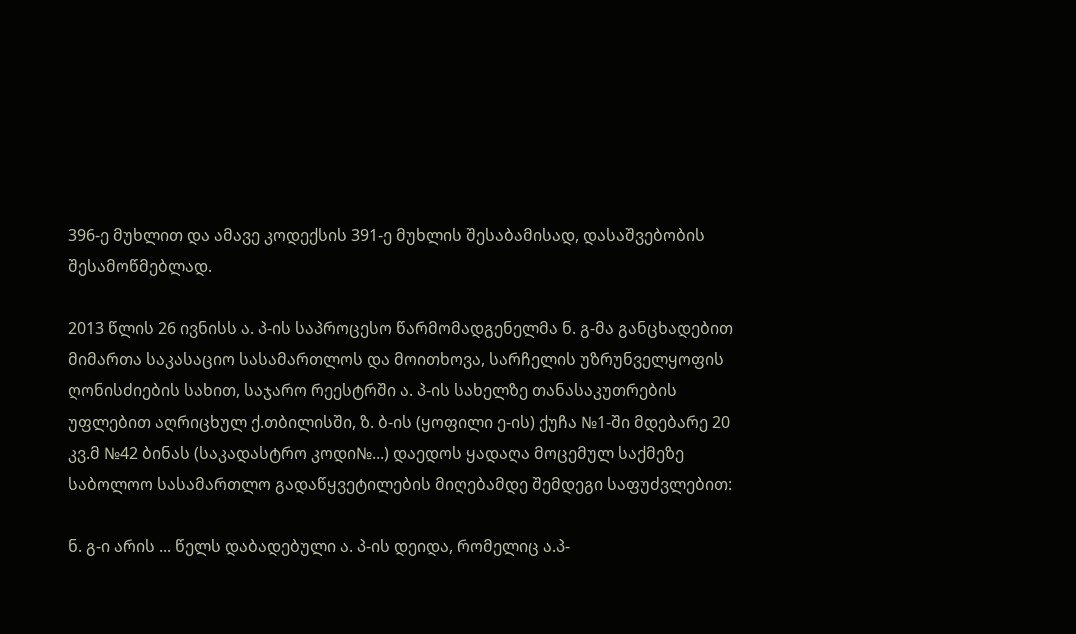396-ე მუხლით და ამავე კოდექსის 391-ე მუხლის შესაბამისად, დასაშვებობის შესამოწმებლად.

2013 წლის 26 ივნისს ა. პ-ის საპროცესო წარმომადგენელმა ნ. გ-მა განცხადებით მიმართა საკასაციო სასამართლოს და მოითხოვა, სარჩელის უზრუნველყოფის ღონისძიების სახით, საჯარო რეესტრში ა. პ-ის სახელზე თანასაკუთრების უფლებით აღრიცხულ ქ.თბილისში, ზ. ბ-ის (ყოფილი ე-ის) ქუჩა №1-ში მდებარე 20 კვ.მ №42 ბინას (საკადასტრო კოდი№...) დაედოს ყადაღა მოცემულ საქმეზე საბოლოო სასამართლო გადაწყვეტილების მიღებამდე შემდეგი საფუძვლებით:

ნ. გ-ი არის ... წელს დაბადებული ა. პ-ის დეიდა, რომელიც ა.პ-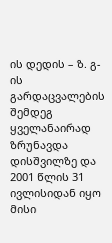ის დედის – ზ. გ-ის გარდაცვალების შემდეგ ყველანაირად ზრუნავდა დისშვილზე და 2001 წლის 31 ივლისიდან იყო მისი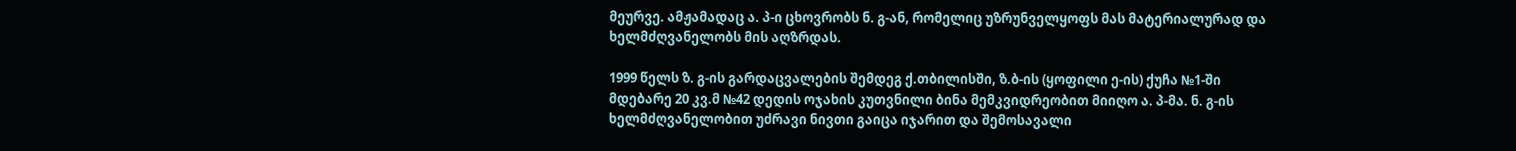მეურვე. ამჟამადაც ა. პ-ი ცხოვრობს ნ. გ-ან, რომელიც უზრუნველყოფს მას მატერიალურად და ხელმძღვანელობს მის აღზრდას.

1999 წელს ზ. გ-ის გარდაცვალების შემდეგ ქ.თბილისში, ზ.ბ-ის (ყოფილი ე-ის) ქუჩა №1-ში მდებარე 20 კვ.მ №42 დედის ოჯახის კუთვნილი ბინა მემკვიდრეობით მიიღო ა. პ-მა. ნ. გ-ის ხელმძღვანელობით უძრავი ნივთი გაიცა იჯარით და შემოსავალი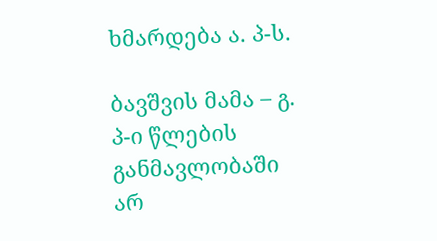ხმარდება ა. პ-ს.

ბავშვის მამა – გ. პ-ი წლების განმავლობაში არ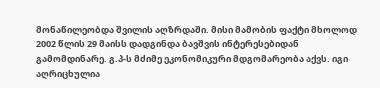მონაწილეობდა შვილის აღზრდაში. მისი მამობის ფაქტი მხოლოდ 2002 წლის 29 მაისს დადგინდა ბავშვის ინტერესებიდან გამომდინარე. გ.პ-ს მძიმე ეკონომიკური მდგომარეობა აქვს. იგი აღრიცხულია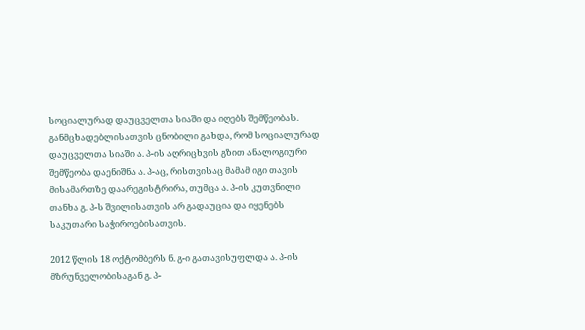სოციალურად დაუცველთა სიაში და იღებს შემწეობას. განმცხადებლისათვის ცნობილი გახდა, რომ სოციალურად დაუცველთა სიაში ა. პ-ის აღრიცხვის გზით ანალოგიური შემწეობა დაენიშნა ა. პ-აც, რისთვისაც მამამ იგი თავის მისამართზე დაარეგისტრირა, თუმცა ა. პ-ის კუთვნილი თანხა გ. პ-ს შვილისათვის არ გადაუცია და იყენებს საკუთარი საჭიროებისათვის.

2012 წლის 18 ოქტომბერს ნ. გ-ი გათავისუფლდა ა. პ-ის მზრუნველობისაგან გ. პ-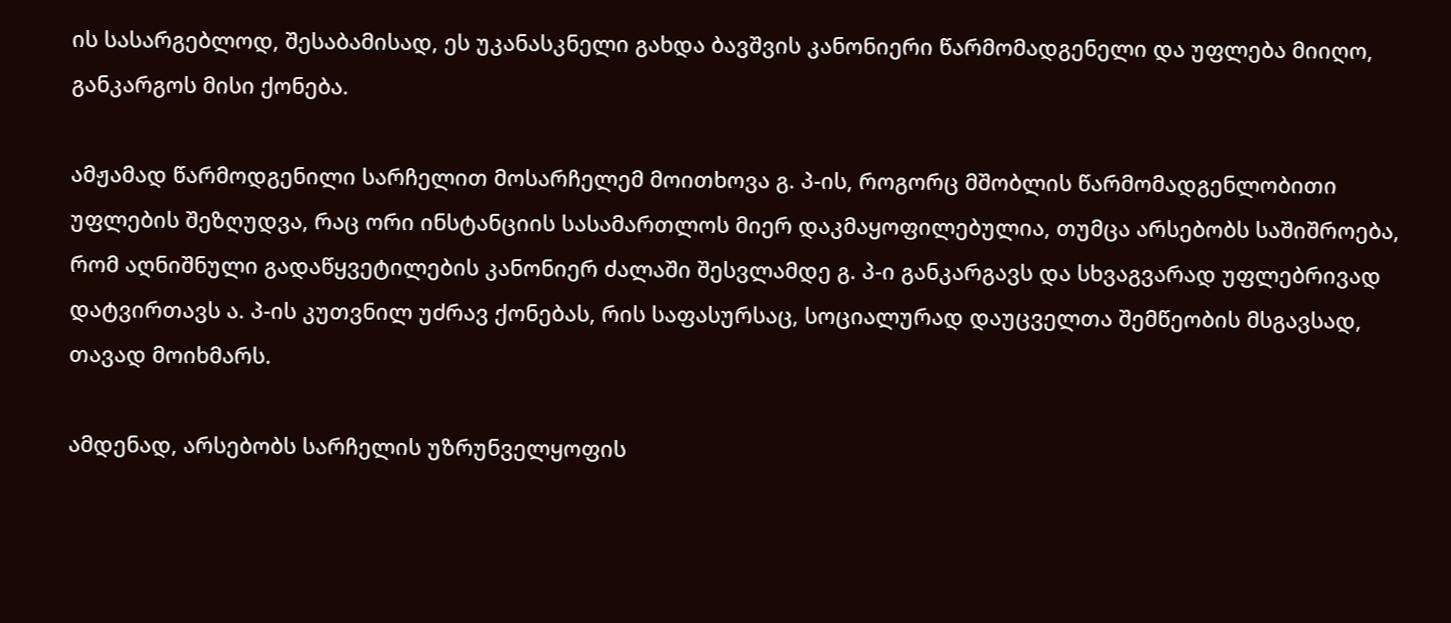ის სასარგებლოდ, შესაბამისად, ეს უკანასკნელი გახდა ბავშვის კანონიერი წარმომადგენელი და უფლება მიიღო, განკარგოს მისი ქონება.

ამჟამად წარმოდგენილი სარჩელით მოსარჩელემ მოითხოვა გ. პ-ის, როგორც მშობლის წარმომადგენლობითი უფლების შეზღუდვა, რაც ორი ინსტანციის სასამართლოს მიერ დაკმაყოფილებულია, თუმცა არსებობს საშიშროება, რომ აღნიშნული გადაწყვეტილების კანონიერ ძალაში შესვლამდე გ. პ-ი განკარგავს და სხვაგვარად უფლებრივად დატვირთავს ა. პ-ის კუთვნილ უძრავ ქონებას, რის საფასურსაც, სოციალურად დაუცველთა შემწეობის მსგავსად, თავად მოიხმარს.

ამდენად, არსებობს სარჩელის უზრუნველყოფის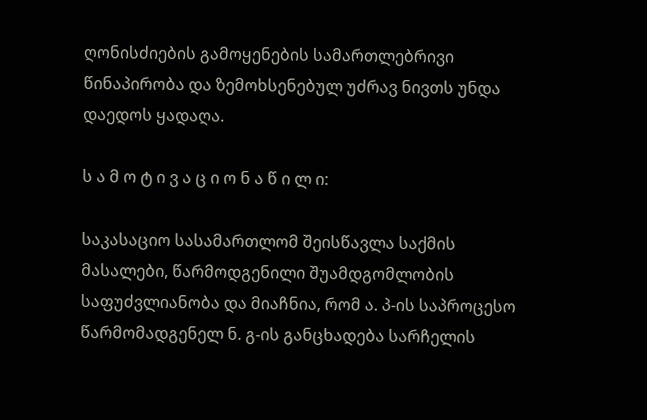ღონისძიების გამოყენების სამართლებრივი წინაპირობა და ზემოხსენებულ უძრავ ნივთს უნდა დაედოს ყადაღა.

ს ა მ ო ტ ი ვ ა ც ი ო ნ ა წ ი ლ ი:

საკასაციო სასამართლომ შეისწავლა საქმის მასალები, წარმოდგენილი შუამდგომლობის საფუძვლიანობა და მიაჩნია, რომ ა. პ-ის საპროცესო წარმომადგენელ ნ. გ-ის განცხადება სარჩელის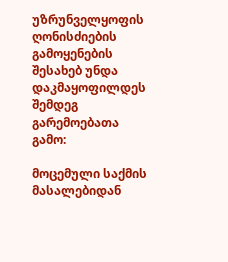უზრუნველყოფის ღონისძიების გამოყენების შესახებ უნდა დაკმაყოფილდეს შემდეგ გარემოებათა გამო:

მოცემული საქმის მასალებიდან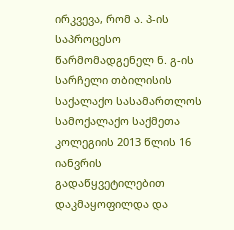ირკვევა, რომ ა. პ-ის საპროცესო წარმომადგენელ ნ. გ-ის სარჩელი თბილისის საქალაქო სასამართლოს სამოქალაქო საქმეთა კოლეგიის 2013 წლის 16 იანვრის გადაწყვეტილებით დაკმაყოფილდა და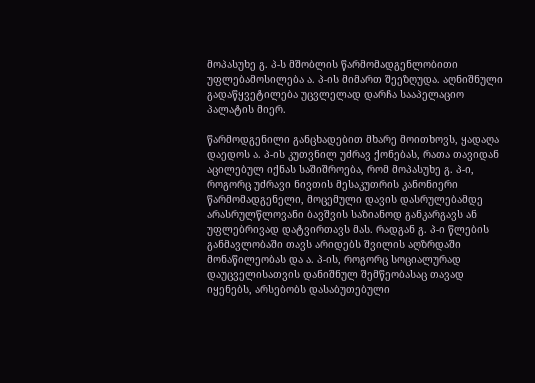მოპასუხე გ. პ-ს მშობლის წარმომადგენლობითი უფლებამოსილება ა. პ-ის მიმართ შეეზღუდა. აღნიშნული გადაწყვეტილება უცვლელად დარჩა სააპელაციო პალატის მიერ.

წარმოდგენილი განცხადებით მხარე მოითხოვს, ყადაღა დაედოს ა. პ-ის კუთვნილ უძრავ ქონებას, რათა თავიდან აცილებულ იქნას საშიშროება, რომ მოპასუხე გ. პ-ი, როგორც უძრავი ნივთის მესაკუთრის კანონიერი წარმომადგენელი, მოცემული დავის დასრულებამდე არასრულწლოვანი ბავშვის საზიანოდ განკარგავს ან უფლებრივად დატვირთავს მას. რადგან გ. პ-ი წლების განმავლობაში თავს არიდებს შვილის აღზრდაში მონაწილეობას და ა. პ-ის, როგორც სოციალურად დაუცველისათვის დანიშნულ შემწეობასაც თავად იყენებს, არსებობს დასაბუთებული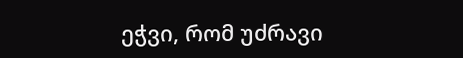ეჭვი, რომ უძრავი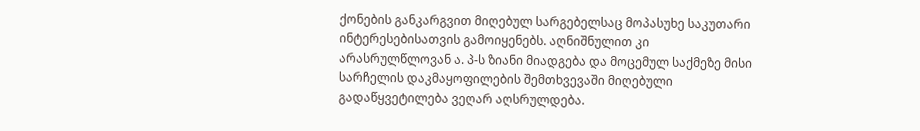ქონების განკარგვით მიღებულ სარგებელსაც მოპასუხე საკუთარი ინტერესებისათვის გამოიყენებს. აღნიშნულით კი არასრულწლოვან ა. პ-ს ზიანი მიადგება და მოცემულ საქმეზე მისი სარჩელის დაკმაყოფილების შემთხვევაში მიღებული გადაწყვეტილება ვეღარ აღსრულდება.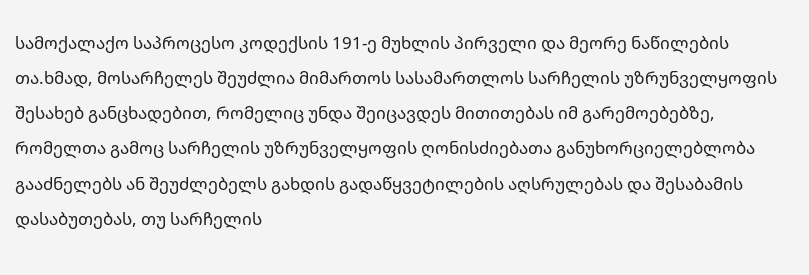სამოქალაქო საპროცესო კოდექსის 191-ე მუხლის პირველი და მეორე ნაწილების თა.ხმად, მოსარჩელეს შეუძლია მიმართოს სასამართლოს სარჩელის უზრუნველყოფის შესახებ განცხადებით, რომელიც უნდა შეიცავდეს მითითებას იმ გარემოებებზე, რომელთა გამოც სარჩელის უზრუნველყოფის ღონისძიებათა განუხორციელებლობა გააძნელებს ან შეუძლებელს გახდის გადაწყვეტილების აღსრულებას და შესაბამის დასაბუთებას, თუ სარჩელის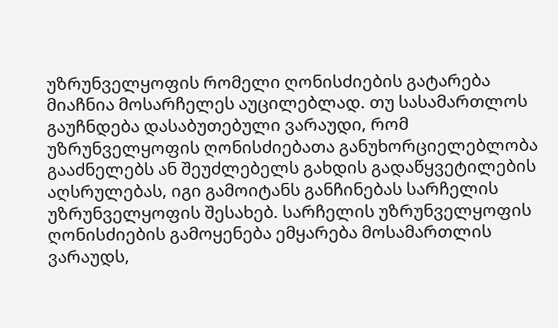უზრუნველყოფის რომელი ღონისძიების გატარება მიაჩნია მოსარჩელეს აუცილებლად. თუ სასამართლოს გაუჩნდება დასაბუთებული ვარაუდი, რომ უზრუნველყოფის ღონისძიებათა განუხორციელებლობა გააძნელებს ან შეუძლებელს გახდის გადაწყვეტილების აღსრულებას, იგი გამოიტანს განჩინებას სარჩელის უზრუნველყოფის შესახებ. სარჩელის უზრუნველყოფის ღონისძიების გამოყენება ემყარება მოსამართლის ვარაუდს,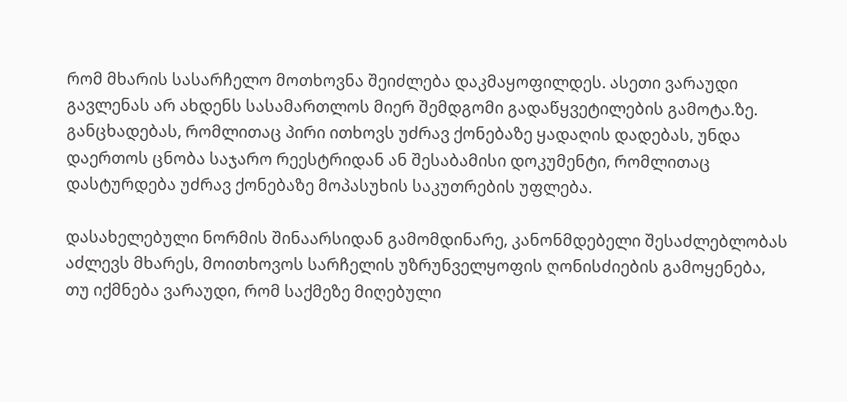რომ მხარის სასარჩელო მოთხოვნა შეიძლება დაკმაყოფილდეს. ასეთი ვარაუდი გავლენას არ ახდენს სასამართლოს მიერ შემდგომი გადაწყვეტილების გამოტა.ზე. განცხადებას, რომლითაც პირი ითხოვს უძრავ ქონებაზე ყადაღის დადებას, უნდა დაერთოს ცნობა საჯარო რეესტრიდან ან შესაბამისი დოკუმენტი, რომლითაც დასტურდება უძრავ ქონებაზე მოპასუხის საკუთრების უფლება.

დასახელებული ნორმის შინაარსიდან გამომდინარე, კანონმდებელი შესაძლებლობას აძლევს მხარეს, მოითხოვოს სარჩელის უზრუნველყოფის ღონისძიების გამოყენება, თუ იქმნება ვარაუდი, რომ საქმეზე მიღებული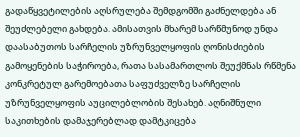გადაწყვეტილების აღსრულება შემდგომში გაძნელდება ან შეუძლებელი გახდება. ამისათვის მხარემ სარწმუნოდ უნდა დაასაბუთოს სარჩელის უზრუნველყოფის ღონისძიების გამოყენების საჭიროება, რათა სასამართლოს შეუქმნას რწმენა კონკრეტულ გარემოებათა საფუძველზე სარჩელის უზრუნველყოფის აუცილებლობის შესახებ. აღნიშნული საკითხების დამაჯერებლად დამტკიცება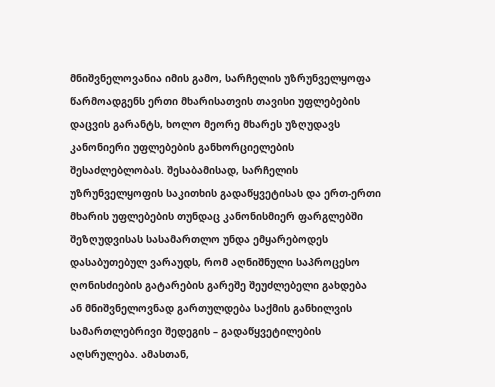მნიშვნელოვანია იმის გამო, სარჩელის უზრუნველყოფა წარმოადგენს ერთი მხარისათვის თავისი უფლებების დაცვის გარანტს, ხოლო მეორე მხარეს უზღუდავს კანონიერი უფლებების განხორციელების შესაძლებლობას. შესაბამისად, სარჩელის უზრუნველყოფის საკითხის გადაწყვეტისას და ერთ-ერთი მხარის უფლებების თუნდაც კანონისმიერ ფარგლებში შეზღუდვისას სასამართლო უნდა ემყარებოდეს დასაბუთებულ ვარაუდს, რომ აღნიშნული საპროცესო ღონისძიების გატარების გარეშე შეუძლებელი გახდება ან მნიშვნელოვნად გართულდება საქმის განხილვის სამართლებრივი შედეგის – გადაწყვეტილების აღსრულება. ამასთან,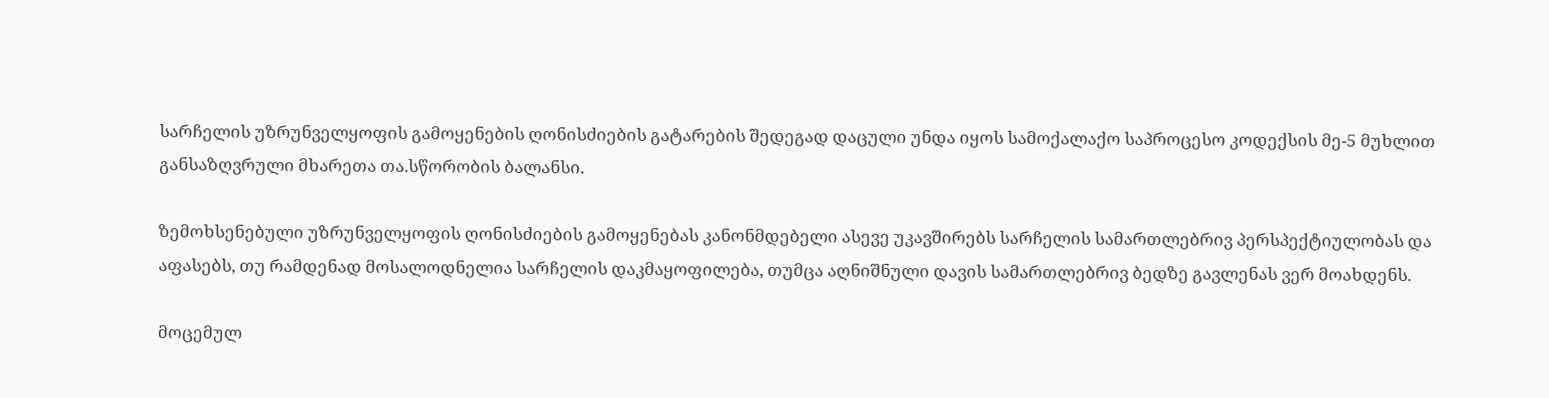სარჩელის უზრუნველყოფის გამოყენების ღონისძიების გატარების შედეგად დაცული უნდა იყოს სამოქალაქო საპროცესო კოდექსის მე-5 მუხლით განსაზღვრული მხარეთა თა.სწორობის ბალანსი.

ზემოხსენებული უზრუნველყოფის ღონისძიების გამოყენებას კანონმდებელი ასევე უკავშირებს სარჩელის სამართლებრივ პერსპექტიულობას და აფასებს, თუ რამდენად მოსალოდნელია სარჩელის დაკმაყოფილება, თუმცა აღნიშნული დავის სამართლებრივ ბედზე გავლენას ვერ მოახდენს.

მოცემულ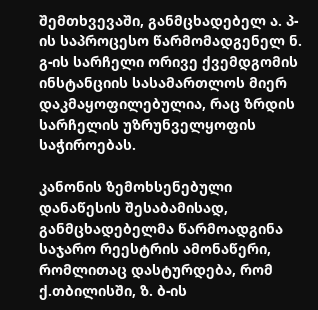შემთხვევაში, განმცხადებელ ა. პ-ის საპროცესო წარმომადგენელ ნ. გ-ის სარჩელი ორივე ქვემდგომის ინსტანციის სასამართლოს მიერ დაკმაყოფილებულია, რაც ზრდის სარჩელის უზრუნველყოფის საჭიროებას.

კანონის ზემოხსენებული დანაწესის შესაბამისად, განმცხადებელმა წარმოადგინა საჯარო რეესტრის ამონაწერი, რომლითაც დასტურდება, რომ ქ.თბილისში, ზ. ბ-ის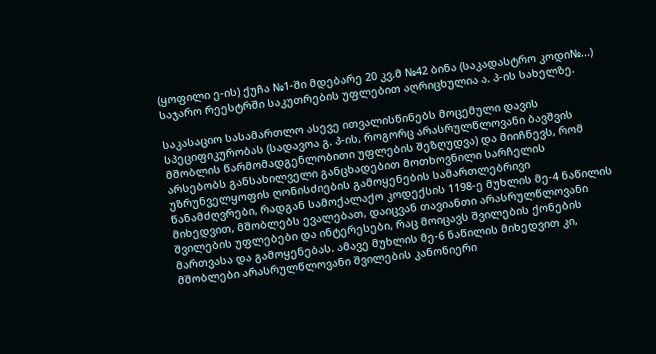(ყოფილი ე-ის) ქუჩა №1-ში მდებარე 20 კვ.მ №42 ბინა (საკადასტრო კოდი№...) საჯარო რეესტრში საკუთრების უფლებით აღრიცხულია ა. პ-ის სახელზე.

საკასაციო სასამართლო ასევე ითვალისწინებს მოცემული დავის სპეციფიკურობას (სადავოა გ. პ-ის, როგორც არასრულწლოვანი ბავშვის მშობლის წარმომადგენლობითი უფლების შეზღუდვა) და მიიჩნევს, რომ არსებობს განსახილველი განცხადებით მოთხოვნილი სარჩელის უზრუნველყოფის ღონისძიების გამოყენების სამართლებრივი წანამძღვრები, რადგან სამოქალაქო კოდექსის 1198-ე მუხლის მე-4 ნაწილის მიხედვით, მშობლებს ევალებათ, დაიცვან თავიანთი არასრულწლოვანი შვილების უფლებები და ინტერესები, რაც მოიცავს შვილების ქონების მართვასა და გამოყენებას. ამავე მუხლის მე-6 ნაწილის მიხედვით კი, მშობლები არასრულწლოვანი შვილების კანონიერი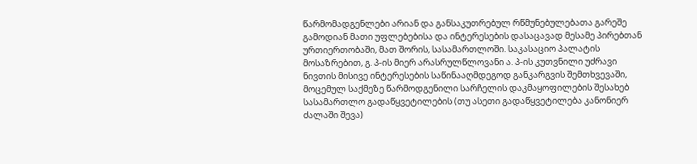წარმომადგენლები არიან და განსაკუთრებულ რწმუნებულებათა გარეშე გამოდიან მათი უფლებებისა და ინტერესების დასაცავად მესამე პირებთან ურთიერთობაში, მათ შორის, სასამართლოში. საკასაციო პალატის მოსაზრებით, გ. პ-ის მიერ არასრულწლოვანი ა. პ-ის კუთვნილი უძრავი ნივთის მისივე ინტერესების საწინააღმდეგოდ განკარგვის შემთხვევაში, მოცემულ საქმეზე წარმოდგენილი სარჩელის დაკმაყოფილების შესახებ სასამართლო გადაწყვეტილების (თუ ასეთი გადაწყვეტილება კანონიერ ძალაში შევა)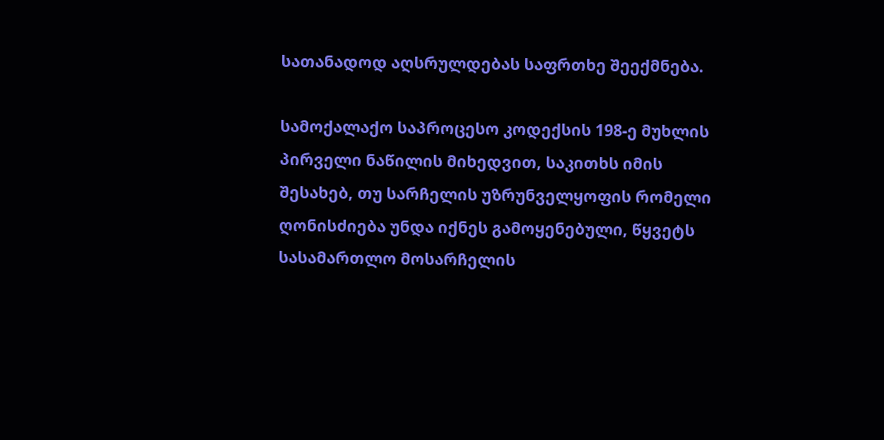სათანადოდ აღსრულდებას საფრთხე შეექმნება.

სამოქალაქო საპროცესო კოდექსის 198-ე მუხლის პირველი ნაწილის მიხედვით, საკითხს იმის შესახებ, თუ სარჩელის უზრუნველყოფის რომელი ღონისძიება უნდა იქნეს გამოყენებული, წყვეტს სასამართლო მოსარჩელის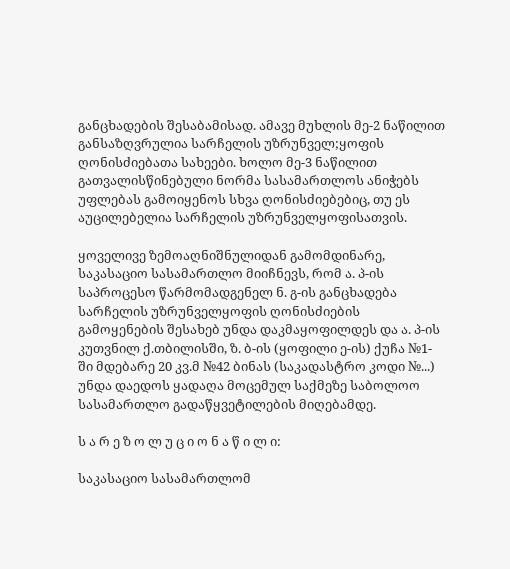განცხადების შესაბამისად. ამავე მუხლის მე-2 ნაწილით განსაზღვრულია სარჩელის უზრუნველ;ყოფის ღონისძიებათა სახეები. ხოლო მე-3 ნაწილით გათვალისწინებული ნორმა სასამართლოს ანიჭებს უფლებას გამოიყენოს სხვა ღონისძიებებიც, თუ ეს აუცილებელია სარჩელის უზრუნველყოფისათვის.

ყოველივე ზემოაღნიშნულიდან გამომდინარე, საკასაციო სასამართლო მიიჩნევს, რომ ა. პ-ის საპროცესო წარმომადგენელ ნ. გ-ის განცხადება სარჩელის უზრუნველყოფის ღონისძიების გამოყენების შესახებ უნდა დაკმაყოფილდეს და ა. პ-ის კუთვნილ ქ.თბილისში, ზ. ბ-ის (ყოფილი ე-ის) ქუჩა №1-ში მდებარე 20 კვ.მ №42 ბინას (საკადასტრო კოდი №...) უნდა დაედოს ყადაღა მოცემულ საქმეზე საბოლოო სასამართლო გადაწყვეტილების მიღებამდე.

ს ა რ ე ზ ო ლ უ ც ი ო ნ ა წ ი ლ ი:

საკასაციო სასამართლომ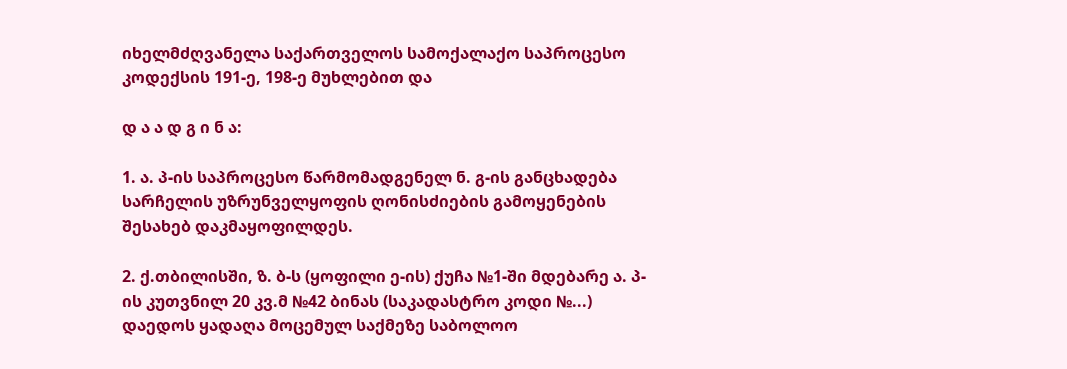იხელმძღვანელა საქართველოს სამოქალაქო საპროცესო კოდექსის 191-ე, 198-ე მუხლებით და

დ ა ა დ გ ი ნ ა:

1. ა. პ-ის საპროცესო წარმომადგენელ ნ. გ-ის განცხადება სარჩელის უზრუნველყოფის ღონისძიების გამოყენების შესახებ დაკმაყოფილდეს.

2. ქ.თბილისში, ზ. ბ-ს (ყოფილი ე-ის) ქუჩა №1-ში მდებარე ა. პ-ის კუთვნილ 20 კვ.მ №42 ბინას (საკადასტრო კოდი №...) დაედოს ყადაღა მოცემულ საქმეზე საბოლოო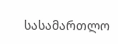სასამართლო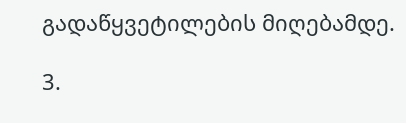გადაწყვეტილების მიღებამდე.

3.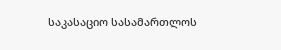საკასაციო სასამართლოს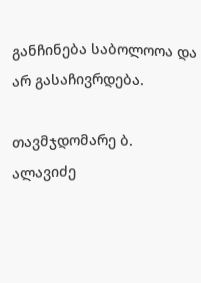განჩინება საბოლოოა და არ გასაჩივრდება.

თავმჯდომარე ბ. ალავიძე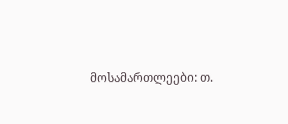მოსამართლეები: თ.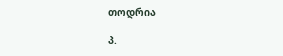თოდრია

პ.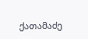ქათამაძე